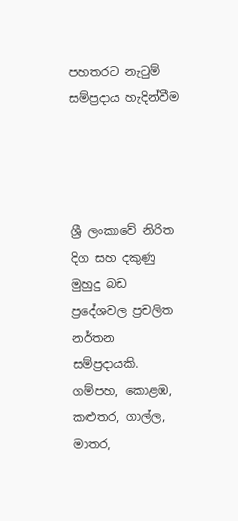පහතරට නැටුම් සම්ප්‍රදාය හැදින්වීම




ශ්‍රී ලංකාවේ නිරිත දිග සහ දකුණු මුහුදු බඩ ප්‍රදේශවල ප්‍රචලිත නර්තන සම්ප්‍රදායකි. ගම්පහ, කොළඹ, කළුතර, ගාල්ල, මාතර,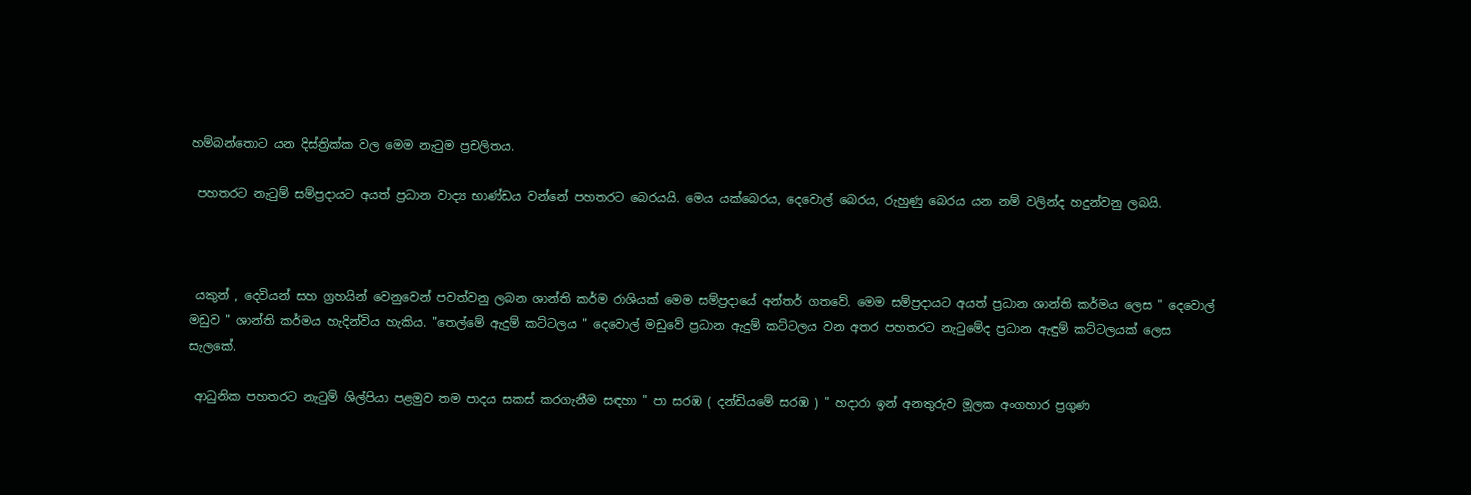හම්බන්තොට යන දිස්‌ත්‍රික්‌ක වල මෙම නැටුම ප්‍රචලිතය.

 පහතරට නැටුම් සම්ප්‍රදායට අයත් ප්‍රධාන වාද්‍ය භාණ්‌ඩය වන්නේ පහතරට බෙරයයි. මෙය යක්‌බෙරය, දෙවොල් බෙරය, රුහුණු බෙරය යන නම් වලින්ද හදුන්වනු ලබයි.



 යකුන් , දෙවියන් සහ ග්‍රහයින් වෙනුවෙන් පවත්වනු ලබන ශාන්ති කර්ම රාශියක්‌ මෙම සම්ප්‍රදායේ අන්තර් ගතවේ. මෙම සම්ප්‍රදායට අයත් ප්‍රධාන ශාන්ති කර්මය ලෙස " දෙවොල් මඩුව " ශාන්ති කර්මය හැදින්විය හැකිය. "තෙල්මේ ඇදුම් කට්‌ටලය " දෙවොල් මඩුවේ ප්‍රධාන ඇදුම් කට්‌ටලය වන අතර පහතරට නැටුමේද ප්‍රධාන ඇඳුම් කට්‌ටලයක්‌ ලෙස සැලකේ.

 ආධුනික පහතරට නැටුම් ශිල්පියා පළමුව තම පාදය සකස්‌ කරගැනීම සඳහා " පා සරඹ ( දන්ඩියමේ සරඹ ) " හදාරා ඉන් අනතුරුව මූලක අංගහාර ප්‍රගුණ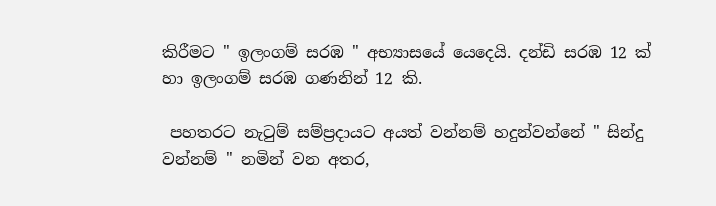කිරීමට " ඉලංගම් සරඹ " අභ්‍යාසයේ යෙදෙයි. දන්ඩි සරඹ 12 ක්‌ හා ඉලංගම් සරඹ ගණනින් 12 කි.

 පහතරට නැටුම් සම්ප්‍රදායට අයත් වන්නම් හදුන්වන්නේ " සින්දු වන්නම් " නමින් වන අතර,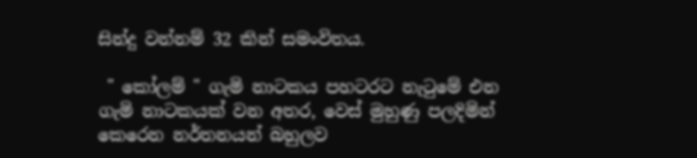සින්දු වන්නම් 32 කින් සමංවිතය.

 " කෝලම් " ගැමි නාටකය පහටරට නැටුමේ එන ගැමි නාටකයක්‌ වන අතර, වෙස්‌ මුහුණු පලදිමින් කෙරෙන නර්තනයන් බහුලව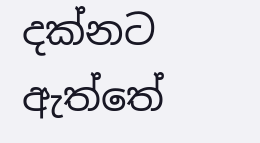දක්‌නට ඇත්තේ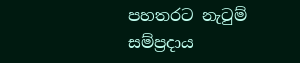පහතරට නැටුම් සම්ප්‍රදාය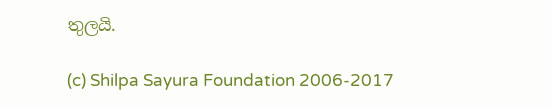තුලයි.

(c) Shilpa Sayura Foundation 2006-2017